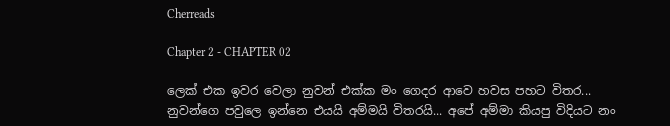Cherreads

Chapter 2 - CHAPTER 02

ලෙක් එක ඉවර වෙලා නුවන් එක්ක මං ගෙදර ආවෙ හවස පහට විතර... නුවන්ගෙ පවුලෙ ඉන්නෙ එයයි අම්මයි විතරයි... අපේ අම්මා කියපු විදියට නං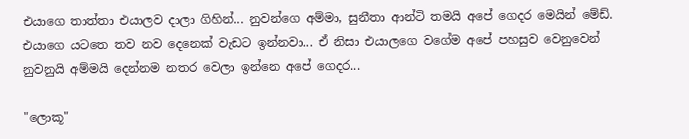එයාගෙ තාත්තා එයාලව දාලා ගිහින්... නුවන්ගෙ අම්මා, සුනීතා ආන්ටි තමයි අපේ ගෙදර මෙයින් මේඩ්. එයාගෙ යටතෙ තව නව දෙනෙක් වැඩට ඉන්නවා... ඒ නිසා එයාලගෙ වගේම අපේ පහසුව වෙනුවෙන් නුවනුයි අම්මයි දෙන්නම නතර වෙලා ඉන්නෙ අපේ ගෙදර...

"ලොකූ"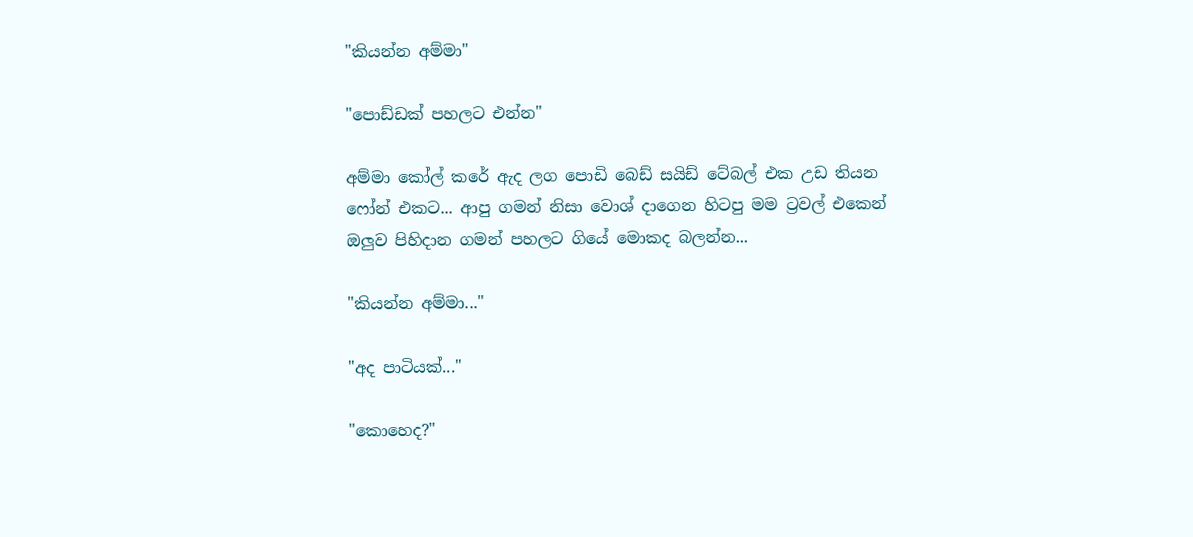"කියන්න අම්මා"

"පොඩ්ඩක් පහලට එන්න"

අම්මා කෝල් කරේ ඇද ලග පොඩි බෙඩ් සයිඩ් ටේබල් එක උඩ තියන ෆෝන් එකට... ආපු ගමන් නිසා වොශ් දාගෙන හිටපු මම ට්‍රවල් එකෙන් ඔලුව පිහිදාන ගමන් පහලට ගියේ මොකද බලන්න...

"කියන්න අම්මා..."

"අද පාටියක්..."

"කොහෙද?"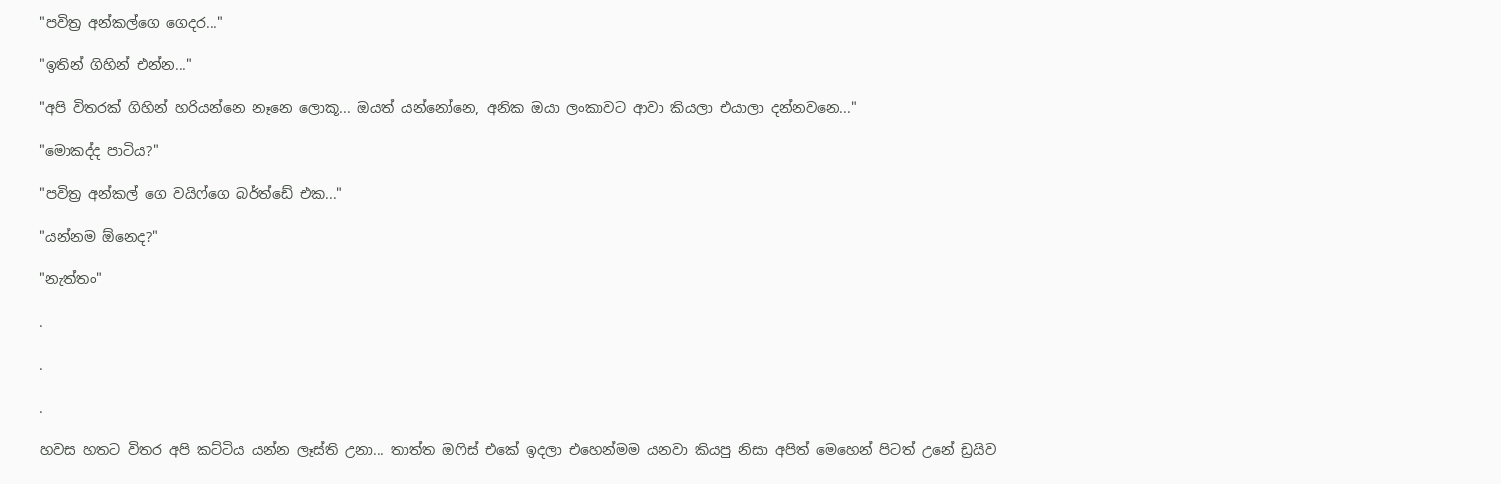"පවිත්‍ර අන්කල්ගෙ ගෙදර..."

"ඉතින් ගිහින් එන්න..."

"අපි විතරක් ගිහින් හරියන්නෙ නෑනෙ ලොකූ... ඔයත් යන්නෝනෙ, අනික ඔයා ලංකාවට ආවා කියලා එයාලා දන්නවනෙ..."

"මොකද්ද පාටිය?"

"පවිත්‍ර අන්කල් ගෙ වයිෆ්ගෙ බර්ත්ඩේ එක..."

"යන්නම ඕනෙද?"

"නැත්තං"

.

.

.

හවස හතට විතර අපි කට්ටිය යන්න ලෑස්ති උනා... තාත්ත ඔෆිස් එකේ ඉදලා එහෙන්මම යනවා කියපු නිසා අපිත් මෙහෙන් පිටත් උනේ ඩ්‍රයිව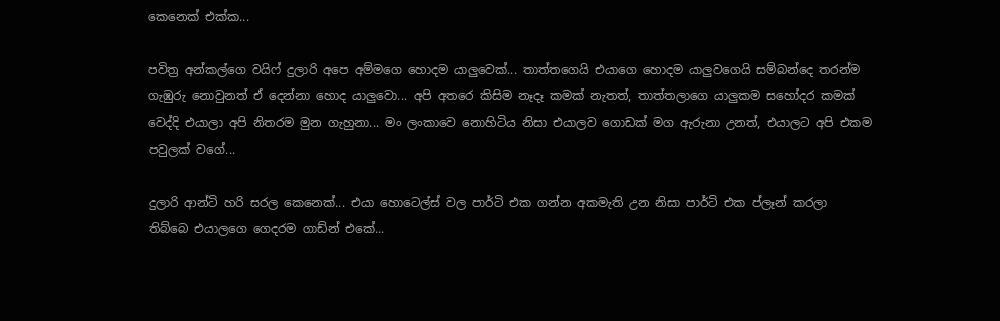කෙනෙක් එක්ක...

පවිත්‍ර අන්කල්ගෙ වයිෆ් දුලාරි අපෙ අම්මගෙ හොදම යාලුවෙක්... තාත්තගෙයි එයාගෙ හොදම යාලුවගෙයි සම්බන්දෙ තරන්ම ගැඹුරු නොවුනත් ඒ දෙන්නා හොද යාලුවො... අපි අතරෙ කිසිම නෑදෑ කමක් නැතත්, තාත්තලාගෙ යාලුකම සහෝදර කමක් වෙද්දි එයාලා අපි නිතරම මුන ගැහුනා... මං ලංකාවෙ නොහිටිය නිසා එයාලව ගොඩක් මග ඇරුනා උනත්, එයාලට අපි එකම පවුලක් වගේ...

දුලාරි ආන්ටි හරි සරල කෙනෙක්... එයා හොටෙල්ස් වල පාර්ටි එක ගන්න අකමැති උන නිසා පාර්ටි එක ප්ලෑන් කරලා තිබ්බෙ එයාලගෙ ගෙදරම ගාඩ්න් එකේ...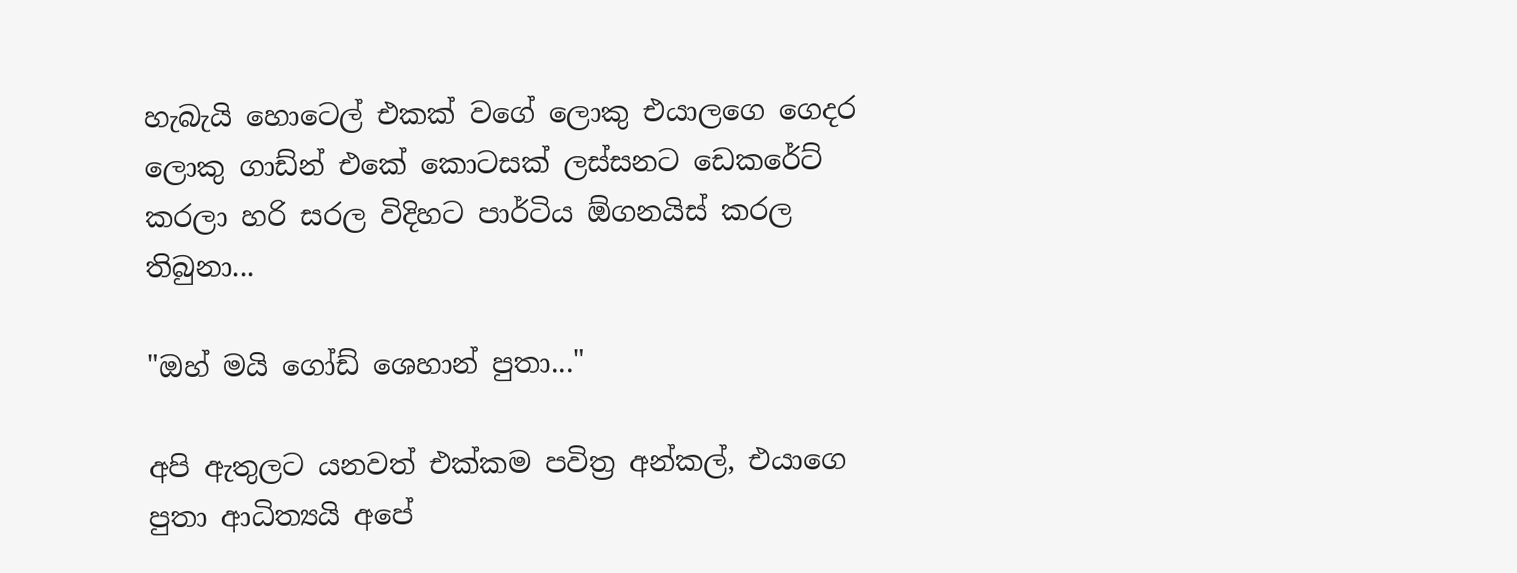හැබැයි හොටෙල් එකක් වගේ ලොකු එයාලගෙ ගෙදර ලොකු ගාඩ්න් එකේ කොටසක් ලස්සනට ඩෙකරේට් කරලා හරි සරල විදිහට පාර්ටිය ඕගනයිස් කරල තිබුනා...

"ඔහ් මයි ගෝඩ් ශෙහාන් පුතා..."

අපි ඇතුලට යනවත් එක්කම පවිත්‍ර අන්කල්, එයාගෙ පුතා ආධිත්‍යයි අපේ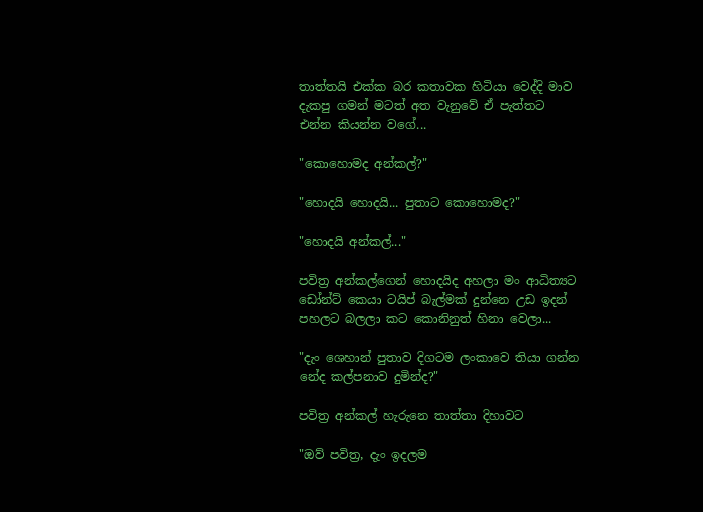තාත්තයි එක්ක බර කතාවක හිටියා වෙද්දි මාව දැකපු ගමන් මටත් අත වැනුවේ ඒ පැත්තට එන්න කියන්න වගේ...

"කොහොමද අන්කල්?"

"හොදයි හොදයි... පුතාට කොහොමද?"

"හොදයි අන්කල්..."

පවිත්‍ර අන්කල්ගෙන් හොදයිද අහලා මං ආධිත්‍යට ඩෝන්ට් කෙයා ටයිප් බැල්මක් දුන්නෙ උඩ ඉදන් පහලට බලලා කට කොනිනුත් හිනා වෙලා...

"දැං ශෙහාන් පුතාව දිගටම ලංකාවෙ තියා ගන්න නේද කල්පනාව දුමින්ද?"

පවිත්‍ර අන්කල් හැරුනෙ තාත්තා දිහාවට

"ඔව් පවිත්‍ර, දැං ඉදලම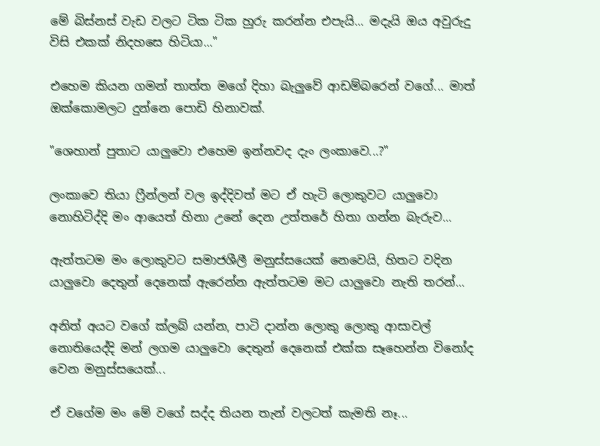මේ බිස්නස් වැඩ වලට ටික ටික හුරු කරන්න එපැයි... මදැයි ඔය අවුරුදු විසි එකක් නිදහසෙ හිටියා..."

එහෙම කියන ගමන් තාත්ත මගේ දිහා බැලුවේ ආඩම්බරෙන් වගේ... මාත් ඔක්කොමලට දුන්නෙ පොඩි හිනාවක්.

"ශෙහාන් පුතාට යාලුවො එහෙම ඉන්නවද දැං ලංකාවෙ...?"

ලංකාවෙ තියා ෆ්‍රීන්ලන් වල ඉද්දිවත් මට ඒ හැටි ලොකුවට යාලුවො නොහිටිද්දි මං ආයෙත් හිනා උනේ දෙන උත්තරේ හිතා ගන්න බැරුව...

ඇත්තටම මං ලොකුවට සමාජශීලී මනුස්සයෙක් නෙවෙයි, හිතට වදින යාලුවො දෙතුන් දෙනෙක් ඇරෙන්න ඇත්තටම මට යාලුවො නැති තරන්...

අනිත් අයට වගේ ක්ලබ් යන්න, පාටි දාන්න ලොකු ලොකු ආසාවල් නොතියෙද්දි මන් ලගම යාලුවො දෙතුන් දෙනෙක් එක්ක සෑහෙන්න විනෝද වෙන මනුස්සයෙක්...

ඒ වගේම මං මේ වගේ සද්ද තියන තැන් වලටත් කැමති නෑ...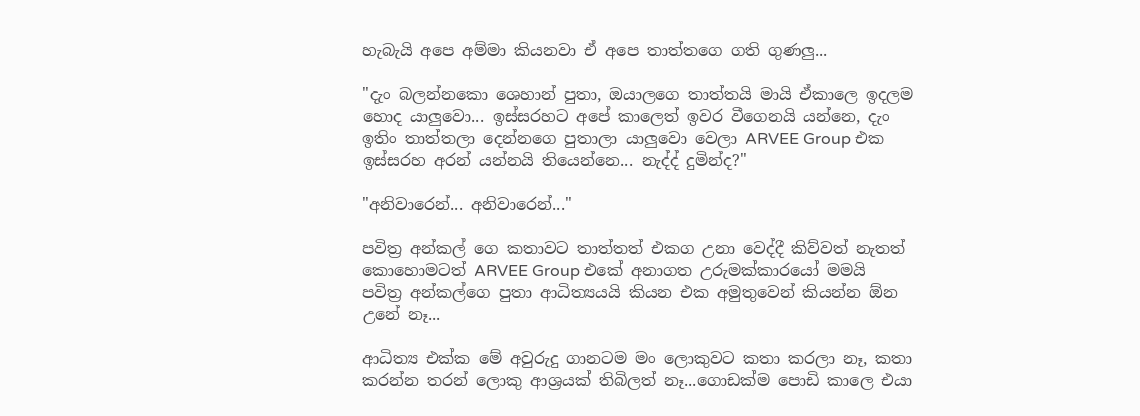හැබැයි අපෙ අම්මා කියනවා ඒ අපෙ තාත්තගෙ ගති ගුණලු...

"දැං බලන්නකො ශෙහාන් පුතා, ඔයාලගෙ තාත්තයි මායි ඒකාලෙ ඉදලම හොද යාලුවො... ඉස්සරහට අපේ කාලෙත් ඉවර වීගෙනයි යන්නෙ, දැං ඉතිං තාත්තලා දෙන්නගෙ පුතාලා යාලුවො වෙලා ARVEE Group එක ඉස්සරහ අරන් යන්නයි තියෙන්නෙ... නැද්ද් දුමින්ද?"

"අනිවාරෙන්... අනිවාරෙන්..."

පවිත්‍ර අන්කල් ගෙ කතාවට තාත්තත් එකග උනා වෙද්දී කිව්වත් නැතත් කොහොමටත් ARVEE Group එකේ අනාගත උරුමක්කාරයෝ මමයි පවිත්‍ර අන්කල්ගෙ පුතා ආධිත්‍යයයි කියන එක අමුතුවෙන් කියන්න ඕන උනේ නෑ...

ආධිත්‍ය එක්ක මේ අවුරුදු ගානටම මං ලොකුවට කතා කරලා නෑ, කතා කරන්න තරන් ලොකු ආශ්‍රයක් තිබිලත් නෑ...ගොඩක්ම පොඩි කාලෙ එයා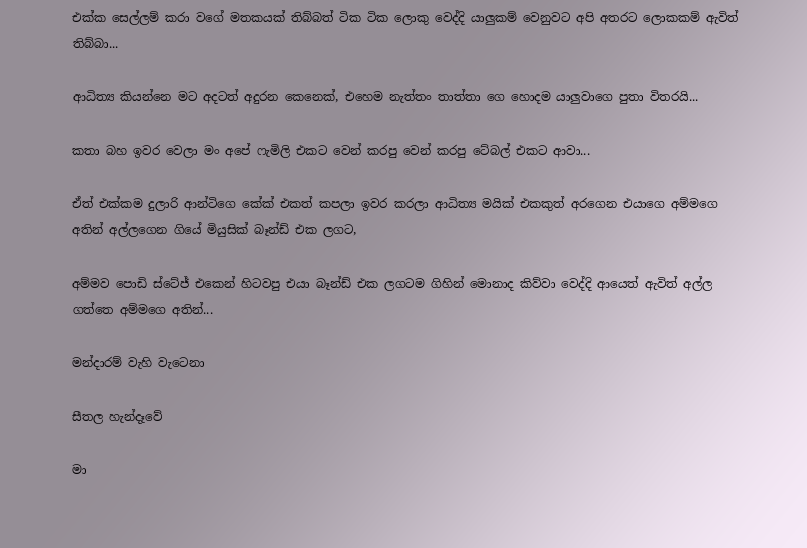එක්ක සෙල්ලම් කරා වගේ මතකයක් තිබ්බත් ටික ටික ලොකු වෙද්දි යාලුකම් වෙනුවට අපි අතරට ලොකකම් ඇවිත් තිබ්බා...

ආධිත්‍ය කියන්නෙ මට අදටත් අදුරන කෙනෙක්, එහෙම නැත්තං තාත්තා ගෙ හොදම යාලුවාගෙ පුතා විතරයි...

කතා බහ ඉවර වෙලා මං අපේ ෆැමිලි එකට වෙන් කරපු වෙන් කරපු ටේබල් එකට ආවා...

ඒත් එක්කම දුලාරි ආන්ටිගෙ කේක් එකත් කපලා ඉවර කරලා ආධිත්‍ය මයික් එකකුත් අරගෙන එයාගෙ අම්මගෙ අතින් අල්ලගෙන ගියේ මියුසික් බෑන්ඩ් එක ලගට,

අම්මව පොඩි ස්ටේජ් එකෙන් හිටවපු එයා බෑන්ඩ් එක ලගටම ගිහින් මොනාද කිව්වා වෙද්දි ආයෙත් ඇවිත් අල්ල ගත්තෙ අම්මගෙ අතින්...

මන්දාරම් වැහි වැටෙනා

සීතල හැන්දෑවේ

මා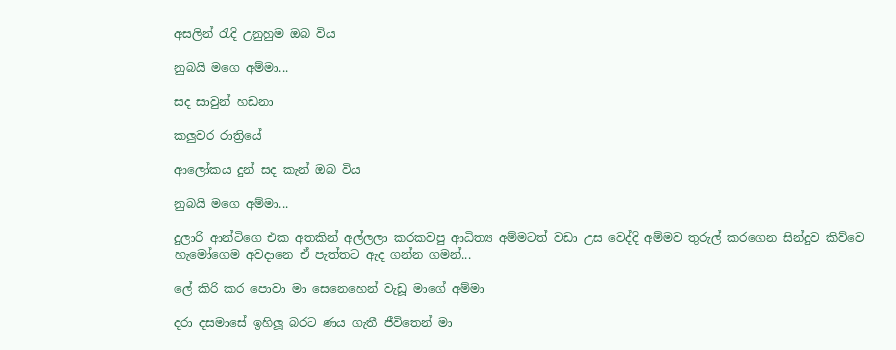අසලින් රැදි උනුහුම ඔබ විය

නුබයි මගෙ අම්මා...

සද සාවුන් හඩනා

කලුවර රාත්‍රියේ

ආලෝකය දුන් සද කැන් ඔබ විය

නුබයි මගෙ අම්මා...

දුලාරි ආන්ටිගෙ එක අතකින් අල්ලලා කරකවපු ආධිත්‍ය අම්මටත් වඩා උස වෙද්දි අම්මව තුරුල් කරගෙන සින්දුව කිව්වෙ හැමෝගෙම අවදානෙ ඒ පැත්තට ඇද ගන්න ගමන්...

ලේ කිරි කර පොවා මා සෙනෙහෙන් වැඩූ මාගේ අම්මා

දරා දසමාසේ ඉහිලූ බරට ණය ගැතී ජීවිතෙන් මා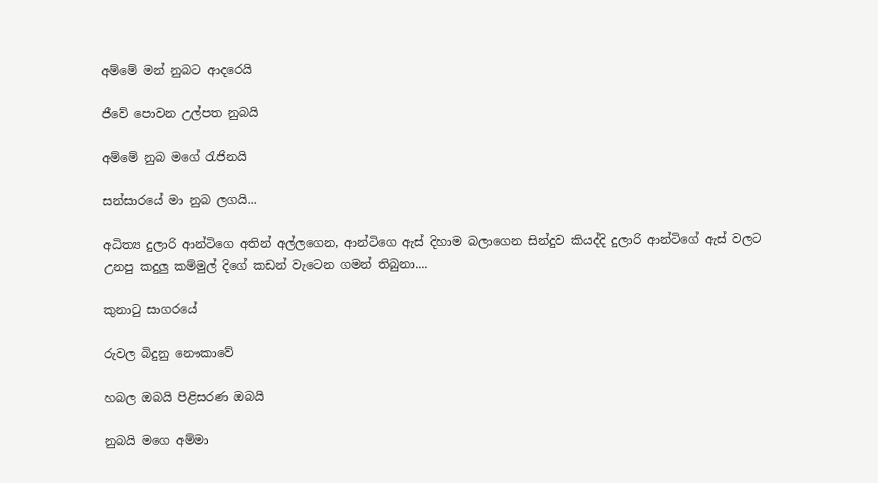අම්මේ මන් නුබට ආදරෙයි

ජීවේ පොවන උල්පත නුබයි

අම්මේ නුබ මගේ රැජිනයි

සන්සාරයේ මා නුබ ලගයි...

අධිත්‍ය දුලාරි ආන්ටිගෙ අතින් අල්ලගෙන, ආන්ටිගෙ ඇස් දිහාම බලාගෙන සින්දුව කියද්දි දුලාරි ආන්ටිගේ ඇස් වලට උනපු කදුලු කම්මුල් දිගේ කඩන් වැටෙන ගමන් තිබුනා....

කුනාටු සාගරයේ

රුවල බිදුනු නෞකාවේ

හබල ඔබයි පිළිසරණ ඔබයි

නුබයි මගෙ අම්මා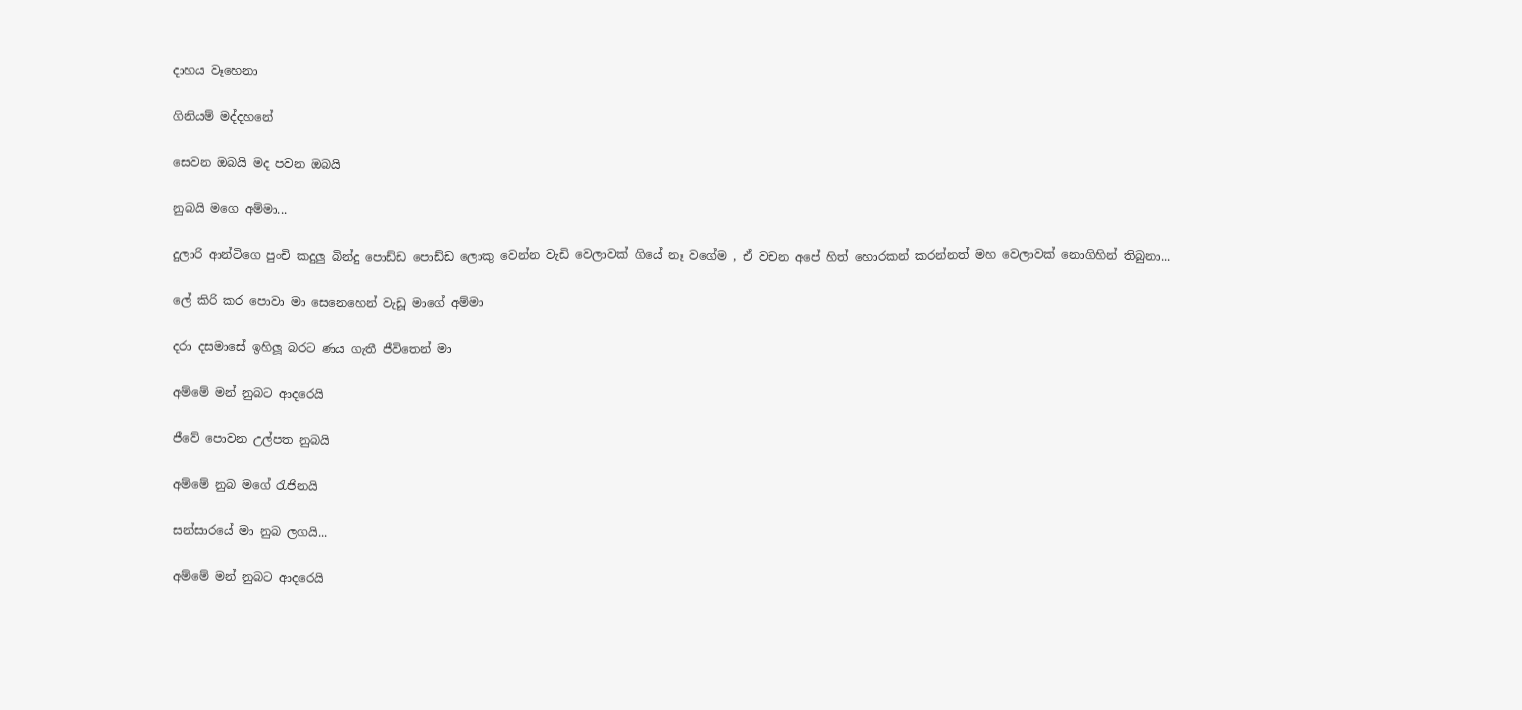දාහය වෑහෙනා

ගිනියම් මද්දහනේ

සෙවන ඔබයි මද පවන ඔබයි

නුබයි මගෙ අම්මා...

දුලාරි ආන්ටිගෙ පුංචි කදුලු බින්දු පොඩ්ඩ පොඩ්ඩ ලොකු වෙන්න වැඩි වෙලාවක් ගියේ නෑ වගේම , ඒ වචන අපේ හිත් හොරකන් කරන්නත් මහ වෙලාවක් නොගිහින් තිබුනා...

ලේ කිරි කර පොවා මා සෙනෙහෙන් වැඩූ මාගේ අම්මා

දරා දසමාසේ ඉහිලූ බරට ණය ගැතී ජීවිතෙන් මා

අම්මේ මන් නුබට ආදරෙයි

ජීවේ පොවන උල්පත නුබයි

අම්මේ නුබ මගේ රැජිනයි

සන්සාරයේ මා නුබ ලගයි...

අම්මේ මන් නුබට ආදරෙයි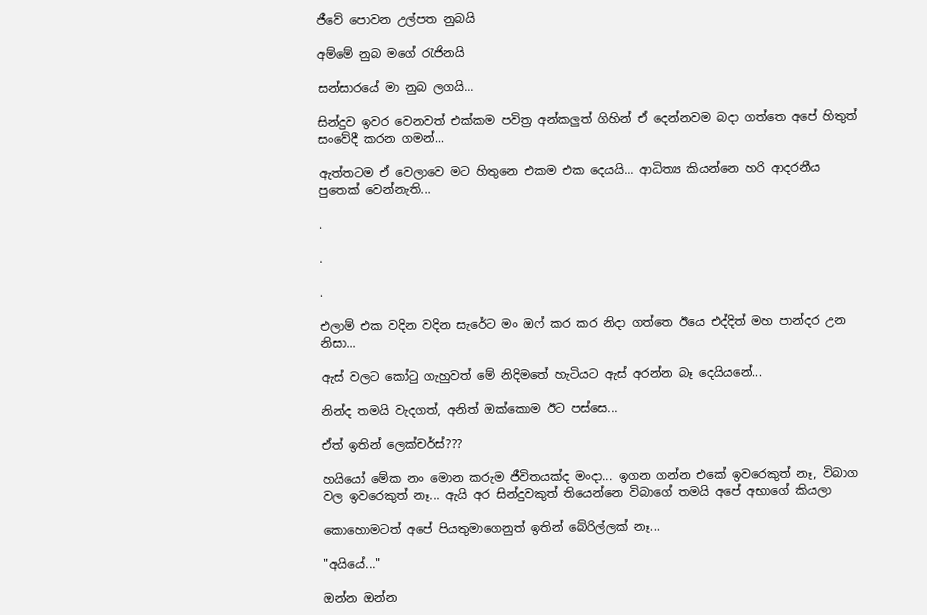ජීවේ පොවන උල්පත නුබයි

අම්මේ නුබ මගේ රැජිනයි

සන්සාරයේ මා නුබ ලගයි...

සින්දුව ඉවර වෙනවත් එක්කම පවිත්‍ර අන්කලුත් ගිහින් ඒ දෙන්නවම බදා ගත්තෙ අපේ හිතුත් සංවේදී කරන ගමන්...

ඇත්තටම ඒ වෙලාවෙ මට හිතුනෙ එකම එක දෙයයි... ආධිත්‍ය කියන්නෙ හරි ආදරනීය පුතෙක් වෙන්නැති...

.

.

.

එලාම් එක වදින වදින සැරේට මං ඔෆ් කර කර නිදා ගත්තෙ ඊයෙ එද්දිත් මහ පාන්දර උන නිසා...

ඇස් වලට කෝටු ගැහුවත් මේ නිදිමතේ හැටියට ඇස් අරන්න බෑ දෙයියනේ...

නින්ද තමයි වැදගත්, අනිත් ඔක්කොම ඊට පස්සෙ...

ඒත් ඉතින් ලෙක්චර්ස්???

හයියෝ මේක නං මොන කරුම ජීවිතයක්ද මංදා... ඉගන ගන්න එකේ ඉවරෙකුත් නෑ, විබාග වල ඉවරෙකුත් නෑ... ඇයි අර සින්දුවකුත් තියෙන්නෙ විබාගේ තමයි අපේ අභාගේ කියලා

කොහොමටත් අපේ පියතුමාගෙනුත් ඉතින් බේරිල්ලක් නෑ...

"අයියේ..."

ඔන්න ඔන්න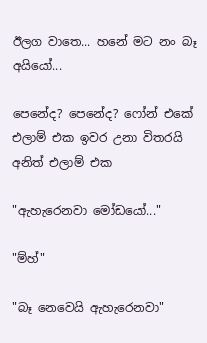ඊලග වාතෙ... හනේ මට නං බෑ අයියෝ...

පෙනේද? පෙනේද? ෆෝන් එකේ එලාම් එක ඉවර උනා විතරයි අනිත් එලාම් එක

"ඇහැරෙනවා මෝඩයෝ..."

"ම්හ්"

"බෑ නෙවෙයි ඇහැරෙනවා"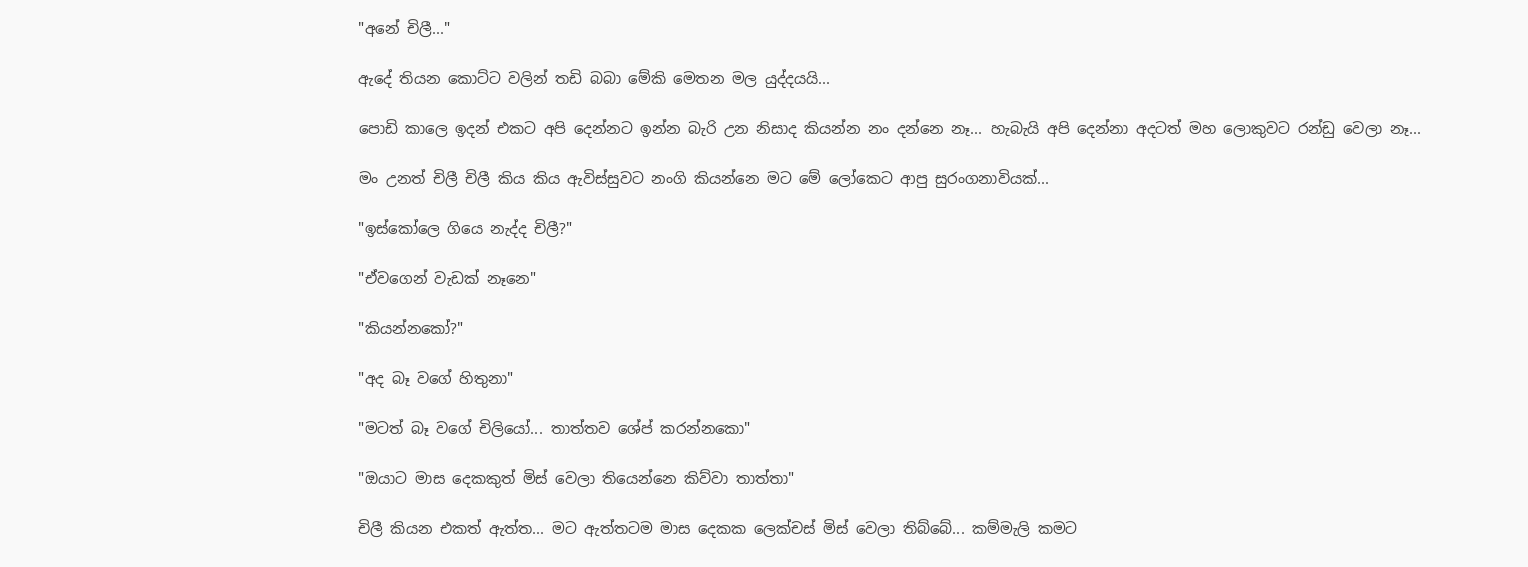"අනේ චිලී..."

ඇදේ තියන කොට්ට වලින් තඩි බබා මේකි මෙතන මල යුද්දයයි...

පොඩි කාලෙ ඉදන් එකට අපි දෙන්නට ඉන්න බැරි උන නිසාද කියන්න නං දන්නෙ නෑ... හැබැයි අපි දෙන්නා අදටත් මහ ලොකුවට රන්ඩු වෙලා නෑ...

මං උනත් චිලී චිලී කිය කිය ඇවිස්සුවට නංගි කියන්නෙ මට මේ ලෝකෙට ආපු සුරංගනාවියක්...

"ඉස්කෝලෙ ගියෙ නැද්ද චිලී?"

"ඒවගෙන් වැඩක් නෑනෙ"

"කියන්නකෝ?"

"අද බෑ වගේ හිතුනා"

"මටත් බෑ වගේ චිලියෝ... තාත්තව ශේප් කරන්නකො"

"ඔයාට මාස දෙකකුත් මිස් වෙලා තියෙන්නෙ කිව්වා තාත්තා"

චිලී කියන එකත් ඇත්ත... මට ඇත්තටම මාස දෙකක ලෙක්චස් මිස් වෙලා තිබ්බේ... කම්මැලි කමට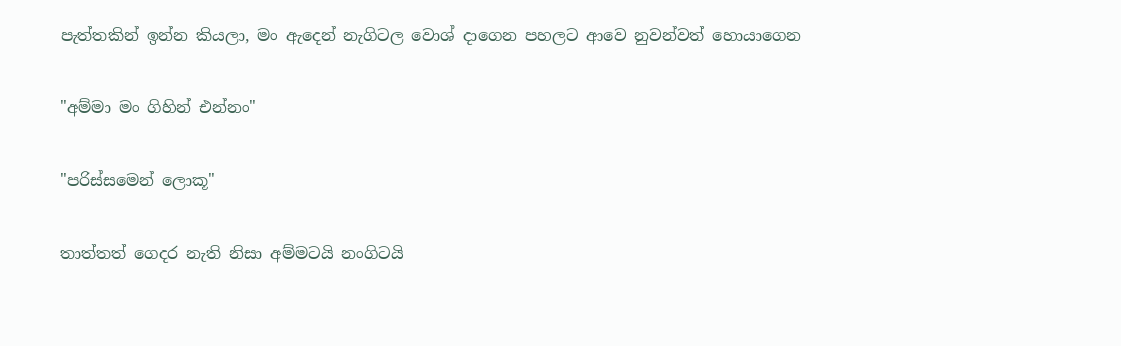පැත්තකින් ඉන්න කියලා, මං ඇදෙන් නැගිටල වොශ් දාගෙන පහලට ආවෙ නුවන්වත් හොයාගෙන

"අම්මා මං ගිහින් එන්නං"

"පරිස්සමෙන් ලොකූ"

තාත්තත් ගෙදර නැති නිසා අම්මටයි නංගිටයි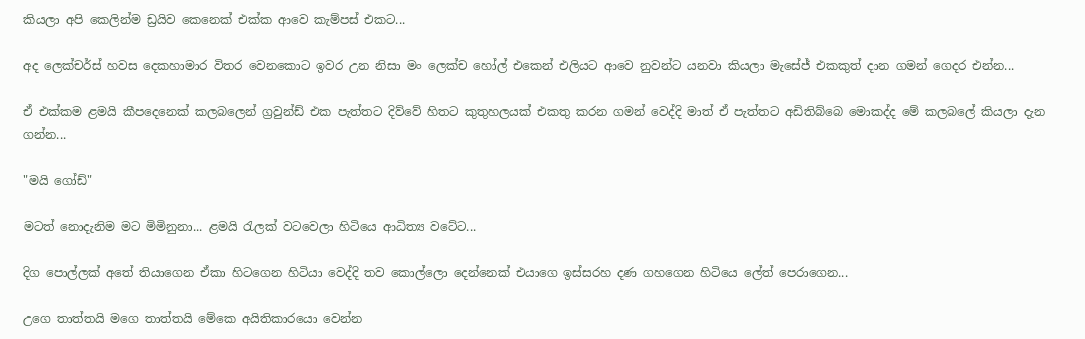කියලා අපි කෙලින්ම ඩ්‍රයිව කෙනෙක් එක්ක ආවෙ කැම්පස් එකට...

අද ලෙක්චර්ස් හවස දෙකහාමාර විතර වෙනකොට ඉවර උන නිසා මං ලෙක්ච හෝල් එකෙන් එලියට ආවෙ නුවන්ට යනවා කියලා මැසේජ් එකකුත් දාන ගමන් ගෙදර එන්න...

ඒ එක්කම ළමයි කීපදෙනෙක් කලබලෙන් ග්‍රවුන්ඩ් එක පැත්තට දිව්වේ හිතට කුතුහලයක් එකතු කරන ගමන් වෙද්දි මාත් ඒ පැත්තට අඩිතිබ්බෙ මොකද්ද මේ කලබලේ කියලා දැන ගන්න...

"මයි ගෝඩ්"

මටත් නොදැනිම මට මිමිනුනා... ළමයි රැලක් වටවෙලා හිටියෙ ආධිත්‍ය වටේට...

දිග පොල්ලක් අතේ තියාගෙන ඒකා හිටගෙන හිටියා වෙද්දි තව කොල්ලො දෙන්නෙක් එයාගෙ ඉස්සරහ දණ ගහගෙන හිටියෙ ලේත් පෙරාගෙන...

උගෙ තාත්තයි මගෙ තාත්තයි මේකෙ අයිතිකාරයො වෙන්න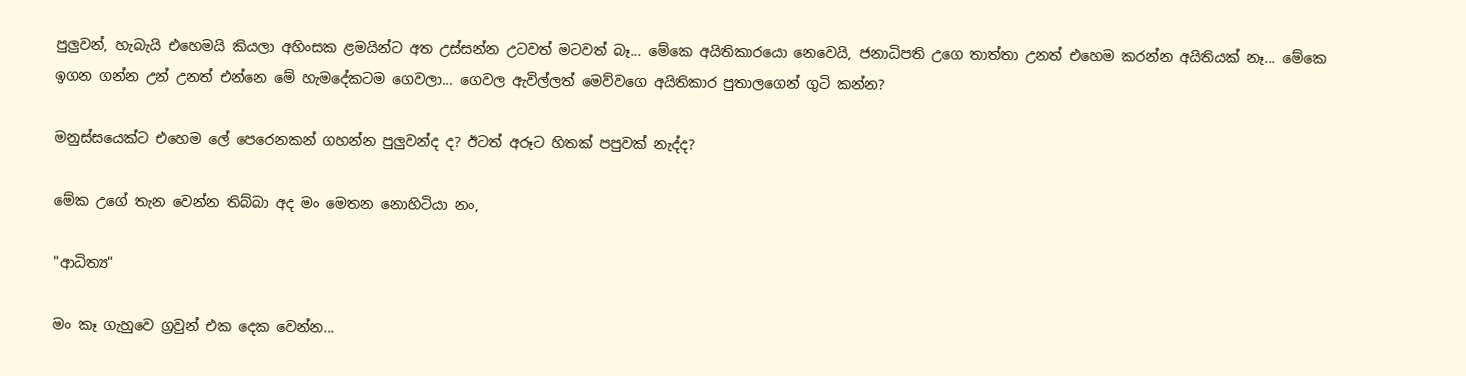පුලුවන්, හැබැයි එහෙමයි කියලා අහිංසක ළමයින්ට අත උස්සන්න උටවත් මටවත් බෑ... මේකෙ අයිතිකාරයො නෙවෙයි, ජනාධිපති උගෙ තාත්තා උනත් එහෙම කරන්න අයිතියක් නෑ... මේකෙ ඉගන ගන්න උන් උනත් එන්නෙ මේ හැමදේකටම ගෙවලා... ගෙවල ඇවිල්ලත් මෙව්වගෙ අයිතිකාර පුතාලගෙන් ගුටි කන්න?

මනුස්සයෙක්ට එහෙම ලේ පෙරෙනකන් ගහන්න පුලුවන්ද ද? ඊටත් අරූට හිතක් පපුවක් නැද්ද?

මේක උගේ තැන වෙන්න තිබ්බා අද මං මෙතන නොහිටියා නං,

"ආධිත්‍ය"

මං කෑ ගැහුවෙ ග්‍රවුන් එක දෙක වෙන්න...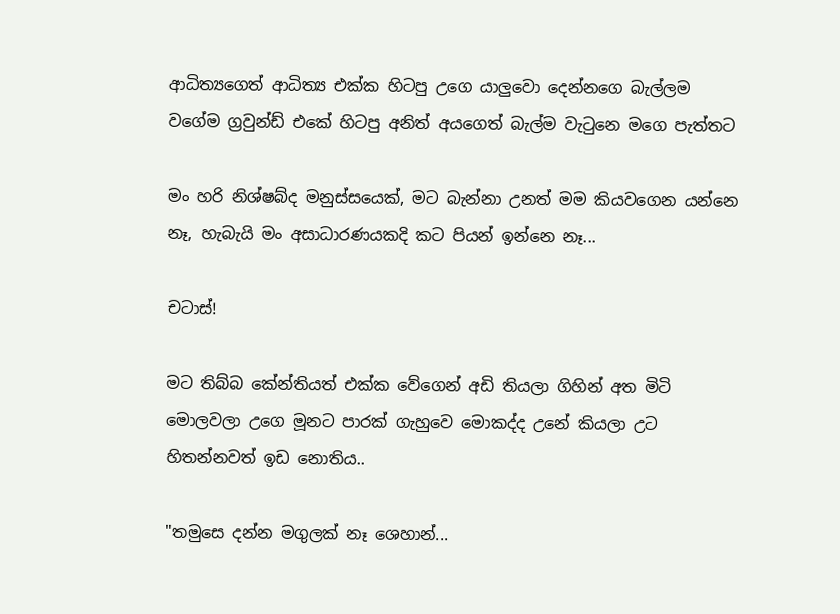ආධිත්‍යගෙත් ආධිත්‍ය එක්ක හිටපු උගෙ යාලුවො දෙන්නගෙ බැල්ලම වගේම ග්‍රවුන්ඩ් එකේ හිටපු අනිත් අයගෙත් බැල්ම වැටුනෙ මගෙ පැත්තට

මං හරි නිශ්ෂබ්ද මනුස්සයෙක්, මට බැන්නා උනත් මම කියවගෙන යන්නෙ නෑ, හැබැයි මං අසාධාරණයකදි කට පියන් ඉන්නෙ නෑ...

චටාස්!

මට තිබ්බ කේන්තියත් එක්ක වේගෙන් අඩි තියලා ගිහින් අත මිටි මොලවලා උගෙ මූනට පාරක් ගැහුවෙ මොකද්ද උනේ කියලා උට හිතන්නවත් ඉඩ නොතිය..

"තමුසෙ දන්න මගුලක් නෑ ශෙහාන්...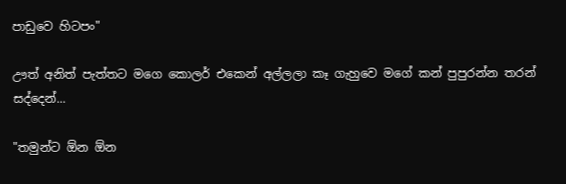පාඩුවෙ හිටපං"

ඌත් අනිත් පැත්තට මගෙ කොලර් එකෙන් අල්ලලා කෑ ගැහුවෙ මගේ කන් පුපුරන්න තරන් සද්දෙන්...

"තමුන්ට ඕන ඕන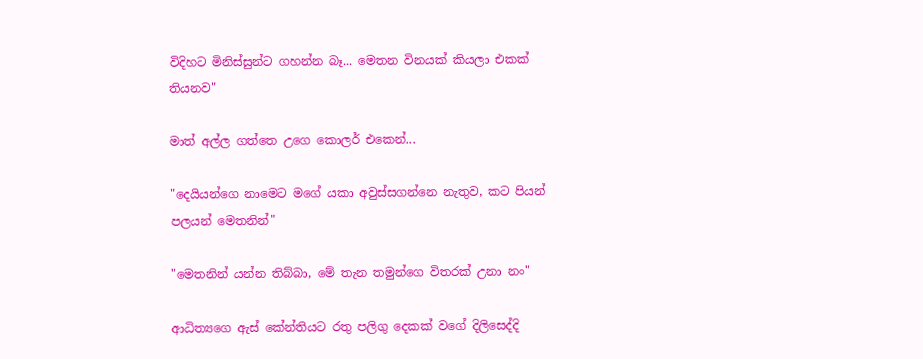විදිහට මිනිස්සුන්ට ගහන්න බෑ... මෙතන විනයක් කියලා එකක් තියනව"

මාත් අල්ල ගත්තෙ උගෙ කොලර් එකෙන්...

"දෙයියන්ගෙ නාමෙට මගේ යකා අවුස්සගන්නෙ නැතුව, කට පියන් පලයන් මෙතනින්"

"මෙතනින් යන්න තිබ්බා, මේ තැන තමුන්ගෙ විතරක් උනා නං"

ආධිත්‍යගෙ ඇස් කේන්තියට රතු පලිගු දෙකක් වගේ දිලිසෙද්දි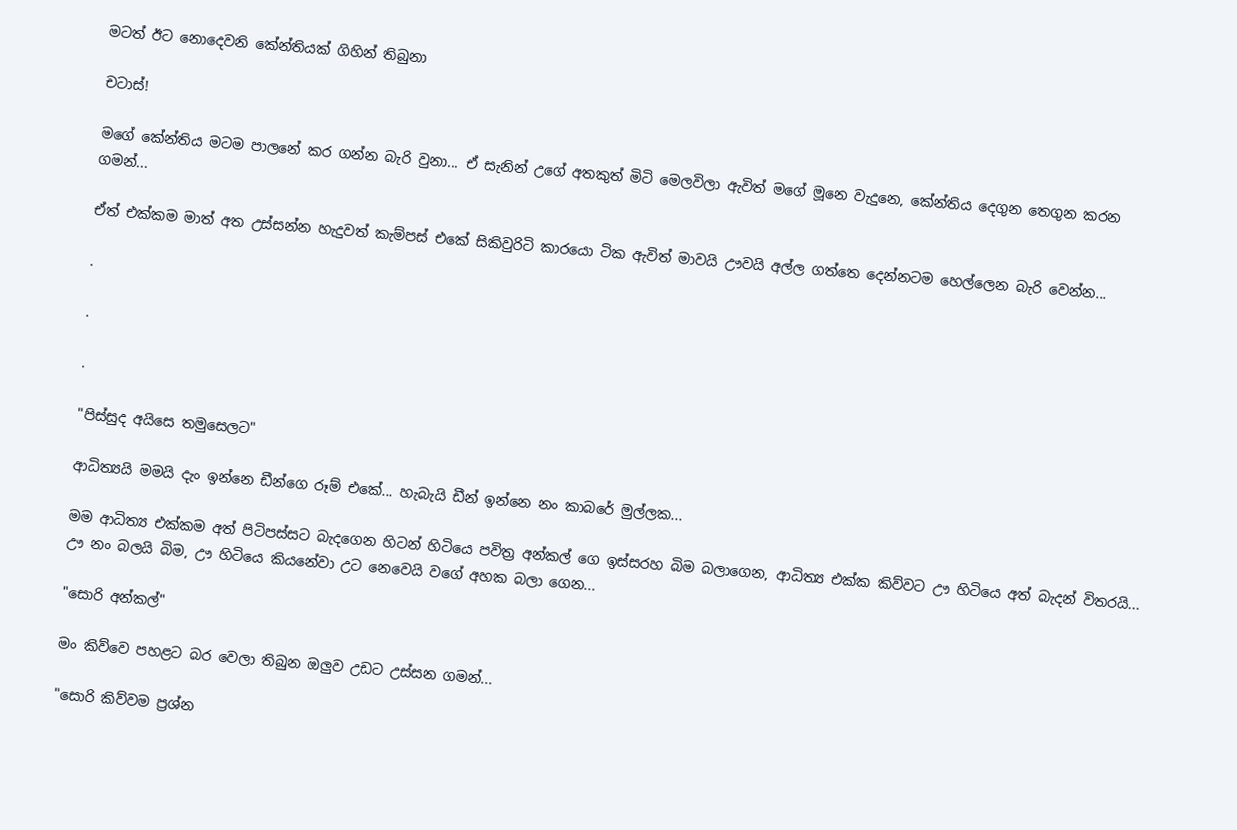මටත් ඊට නොදෙවනි කේන්තියක් ගිහින් තිබුනා

චටාස්!

මගේ කේන්තිය මටම පාලනේ කර ගන්න බැරි වුනා... ඒ සැනින් උගේ අතකුත් මිටි මෙලවිලා ඇවිත් මගේ මූනෙ වැදුනෙ, කේන්තිය දෙගුන තෙගුන කරන ගමන්...

ඒත් එක්කම මාත් අත උස්සන්න හැදුවත් කැම්පස් එකේ සිකිවුරිටි කාරයො ටික ඇවිත් මාවයි ඌවයි අල්ල ගත්තෙ දෙන්නටම හෙල්ලෙන බැරි වෙන්න...

.

.

.

"පිස්සුද අයිසෙ තමුසෙලට"

ආධිත්‍යයි මමයි දැං ඉන්නෙ ඩීන්ගෙ රූම් එකේ... හැබැයි ඩීන් ඉන්නෙ නං කාබරේ මුල්ලක...

මම ආධිත්‍ය එක්කම අත් පිටිපස්සට බැදගෙන හිටන් හිටියෙ පවිත්‍ර අන්කල් ගෙ ඉස්සරහ බිම බලාගෙන, ආධිත්‍ය එක්ක කිව්වට ඌ හිටියෙ අත් බැදන් විතරයි... ඌ නං බලයි බිම, ඌ හිටියෙ කියනේවා උට නෙවෙයි වගේ අහක බලා ගෙන...

"සොරි අන්කල්"

මං කිව්වෙ පහළට බර වෙලා තිබුන ඔලුව උඩට උස්සන ගමන්...

"සොරි කිව්වම ප්‍රශ්න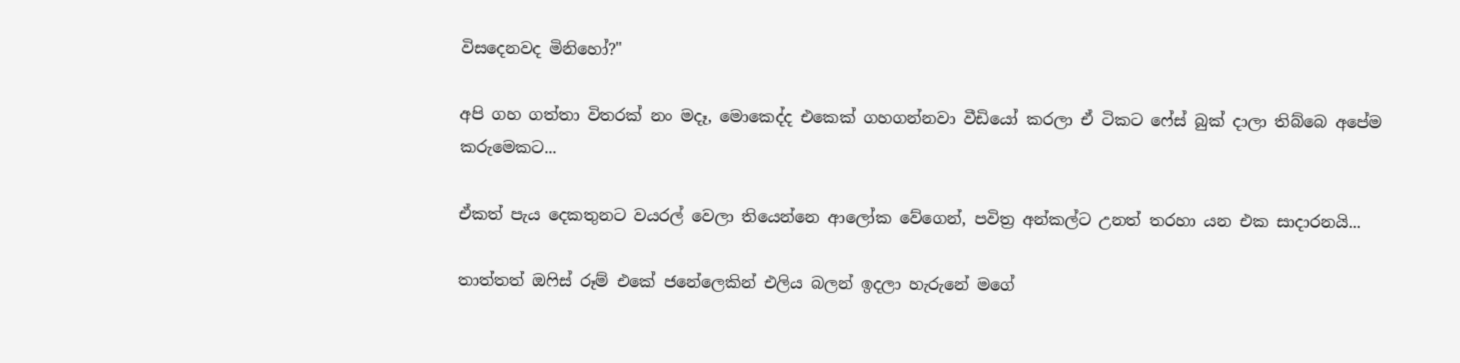විසදෙනවද මිනිහෝ?"

අපි ගහ ගත්තා විතරක් නං මදෑ, මොකෙද්ද එකෙක් ගහගන්නවා වීඩියෝ කරලා ඒ ටිකට ෆේස් බුක් දාලා තිබ්බෙ අපේම කරුමෙකට...

ඒකත් පැය දෙකතුනට වයරල් වෙලා තියෙන්නෙ ආලෝක වේගෙන්, පවිත්‍ර අන්කල්ට උනත් තරහා යන එක සාදාරනයි...

තාත්තත් ඔෆිස් රූම් එකේ ජනේලෙකින් එලිය බලන් ඉදලා හැරුනේ මගේ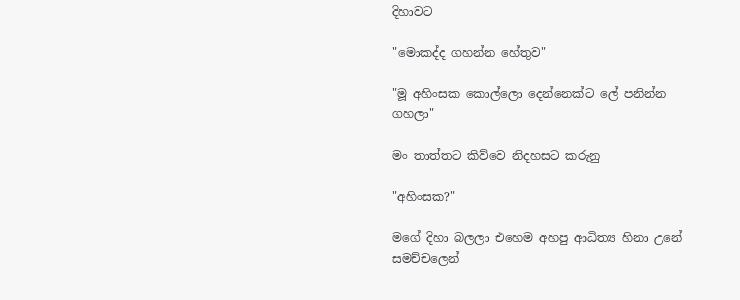දිහාවට

"මොකද්ද ගහන්න හේතුව"

"මූ අහිංසක කොල්ලො දෙන්නෙක්ට ලේ පනින්න ගහලා"

මං තාත්තට කිව්වෙ නිදහසට කරුනු

"අහිංසක?"

මගේ දිහා බලලා එහෙම අහපු ආධිත්‍ය හිනා උනේ සමච්චලෙන්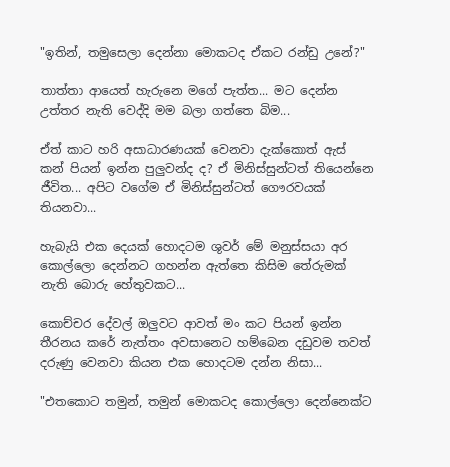"ඉතින්, තමුසෙලා දෙන්නා මොකටද ඒකට රන්ඩු උනේ?"

තාත්තා ආයෙත් හැරුනෙ මගේ පැත්ත... මට දෙන්න උත්තර නැති වෙද්දි මම බලා ගත්තෙ බිම...

ඒත් කාට හරි අසාධාරණයක් වෙනවා දැක්කොත් ඇස් කන් පියන් ඉන්න පුලුවන්ද ද? ඒ මිනිස්සුන්ටත් තියෙන්නෙ ජීවිත... අපිට වගේම ඒ මිනිස්සුන්ටත් ගෞරවයක් තියනවා...

හැබැයි එක දෙයක් හොදටම ශුවර් මේ මනුස්සයා අර කොල්ලො දෙන්නට ගහන්න ඇත්තෙ කිසිම තේරුමක් නැති බොරු හේතුවකට...

කොච්චර දේවල් ඔලුවට ආවත් මං කට පියන් ඉන්න තීරනය කරේ නැත්තං අවසානෙට හම්බෙන දඩුවම තවත් දරුණු වෙනවා කියන එක හොදටම දන්න නිසා...

"එතකොට තමුන්, තමුන් මොකටද කොල්ලො දෙන්නෙක්ට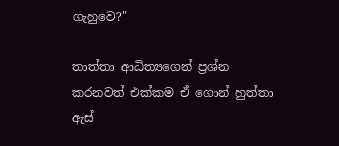ගැහුවෙ?"

තාත්තා ආධිත්‍යගෙන් ප්‍රශ්න කරනවත් එක්කම ඒ ගොන් හුත්තා ඇස්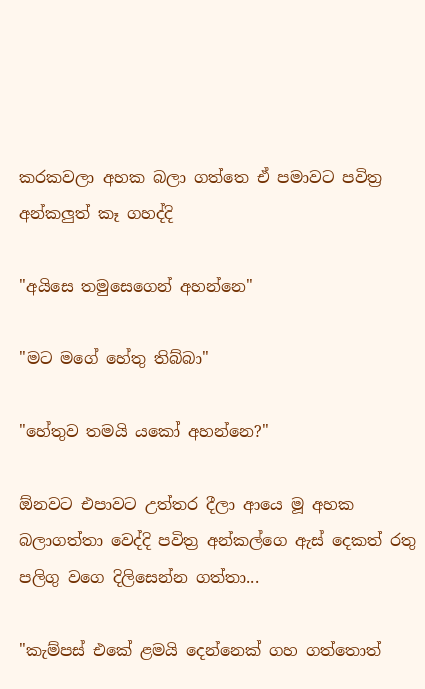කරකවලා අහක බලා ගත්තෙ ඒ පමාවට පවිත්‍ර අන්කලුත් කෑ ගහද්දි

"අයිසෙ තමුසෙගෙන් අහන්නෙ"

"මට මගේ හේතු තිබ්බා"

"හේතුව තමයි යකෝ අහන්නෙ?"

ඕනවට එපාවට උත්තර දීලා ආයෙ මූ අහක බලාගත්තා වෙද්දි පවිත්‍ර අන්කල්ගෙ ඇස් දෙකත් රතු පලිගු වගෙ දිලිසෙන්න ගත්තා...

"කැම්පස් එකේ ළමයි දෙන්නෙක් ගහ ගත්තොත්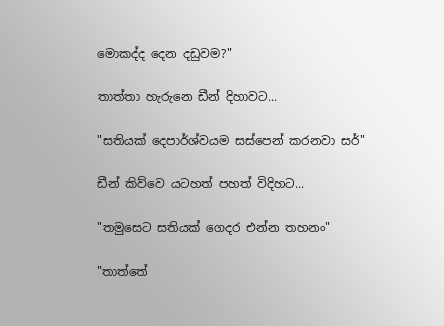මොකද්ද දෙන දඩුවම?"

තාත්තා හැරුනෙ ඩීන් දිහාවට...

"සතියක් දෙපාර්ශ්වයම සස්පෙන් කරනවා සර්"

ඩීන් කිව්වෙ යටහත් පහත් විදිහට...

"තමුසෙට සතියක් ගෙදර එන්න තහනං"

"තාත්තේ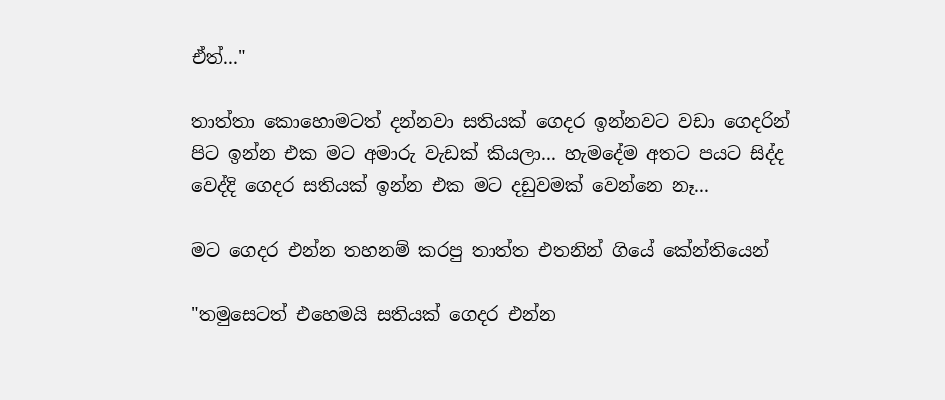ඒත්..."

තාත්තා කොහොමටත් දන්නවා සතියක් ගෙදර ඉන්නවට වඩා ගෙදරින් පිට ඉන්න එක මට අමාරු වැඩක් කියලා... හැමදේම අතට පයට සිද්ද වෙද්දි ගෙදර සතියක් ඉන්න එක මට දඩුවමක් වෙන්නෙ නෑ...

මට ගෙදර එන්න තහනම් කරපු තාත්ත එතනින් ගියේ කේන්තියෙන්

"තමුසෙටත් එහෙමයි සතියක් ගෙදර එන්න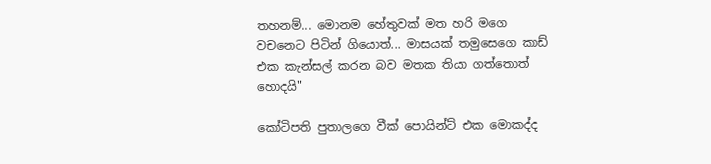තහනම්... මොනම හේතුවක් මත හරි මගෙ වචනෙට පිටින් ගියොත්... මාසයක් තමුසෙගෙ කාඩ් එක කැන්සල් කරන බව මතක තියා ගත්තොත් හොදයි"

කෝටිපති පුතාලගෙ වීක් පොයින්ට් එක මොකද්ද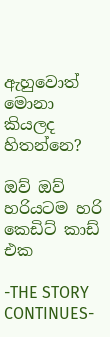ඇහුවොත් මොනා කියලද හිතන්නෙ?

ඔව් ඔව් හරියටම හරි කෙඩිට් කාඩ් එක

-THE STORY CONTINUES-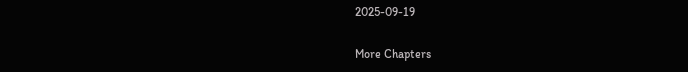2025-09-19

More Chapters